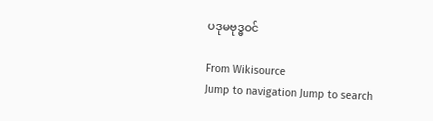ပဒုမဗုဒ္ဓဝင်

From Wikisource
Jump to navigation Jump to search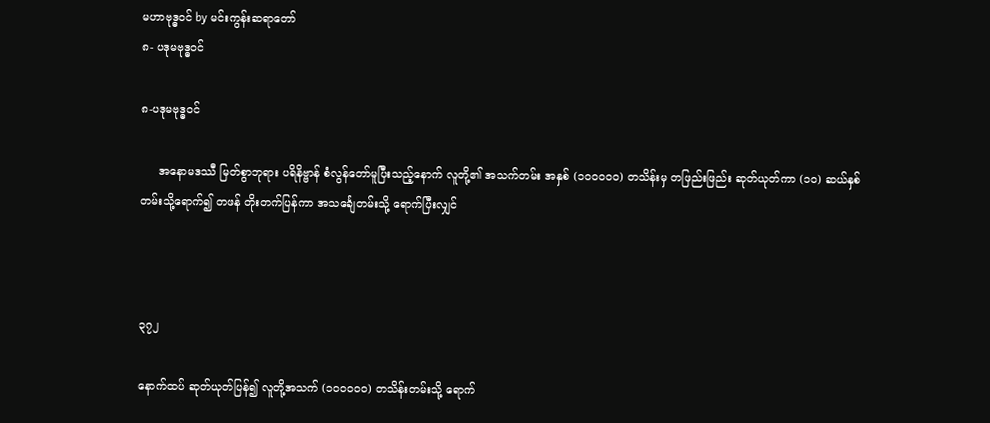မဟာဗုဒ္ဓဝင် by မင်းကွန်းဆရာတော်
၈- ပဒုမဗုဒ္ဓဝင်

၈-ပဒုမဗုဒ္ဓဝင်

     အနောမဒဿီ မြတ်စွာဘုရား ပရိနိဗ္ဗာန် စံလွန်တော်မူပြီးသည့်နောက် လူတို့၏ အသက်တမ်း အနှစ် (၁၀၀၀၀၀) တသိန်းမှ တဖြည်းဖြည်း ဆုတ်ယုတ်ကာ (၁၀) ဆယ်နှစ်တမ်းသို့ရောက်၍ တဖန် တိုးတက်ပြန်ကာ အသင်္ချေတမ်းသို့ ရောက်ပြီးလျှင်



၃၇၂

နောက်ထပ် ဆုတ်ယုတ်ပြန်၍ လူတို့အသက် (၁၀၀၀၀၀) တသိန်းတမ်းသို့ ရောက်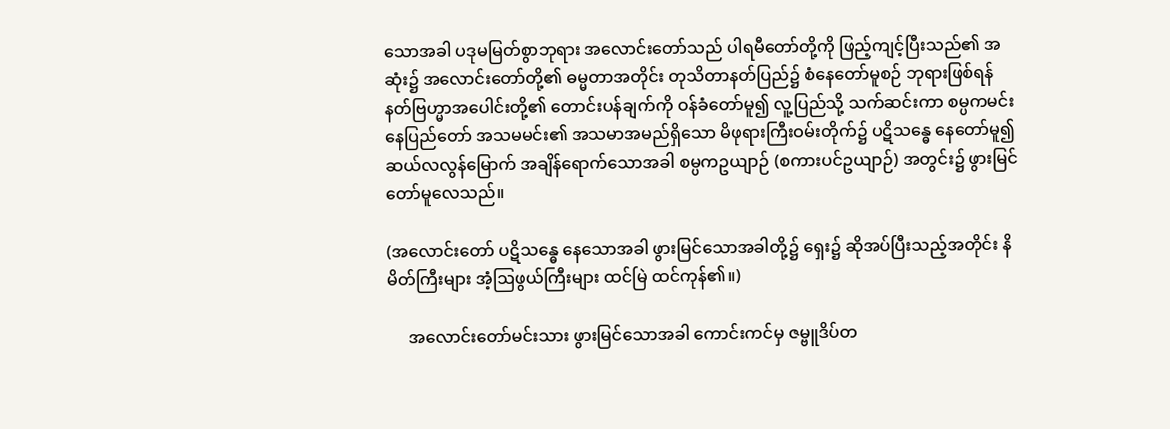သောအခါ ပဒုမမြတ်စွာဘုရား အလောင်းတော်သည် ပါရမီတော်တို့ကို ဖြည့်ကျင့်ပြီးသည်၏ အဆုံး၌ အလောင်းတော်တို့၏ ဓမ္မတာအတိုင်း တုသိတာနတ်ပြည်၌ စံနေတော်မူစဉ် ဘုရားဖြစ်ရန် နတ်ဗြဟ္မာအပေါင်းတို့၏ တောင်းပန်ချက်ကို ဝန်ခံတော်မူ၍ လူ့ပြည်သို့ သက်ဆင်းကာ စမ္ပကမင်းနေပြည်တော် အသမမင်း၏ အသမာအမည်ရှိသော မိဖုရားကြီးဝမ်းတိုက်၌ ပဋိသန္ဓေ နေတော်မူ၍ ဆယ်လလွန်မြောက် အချိန်ရောက်သောအခါ စမ္ပကဥယျာဉ် (စကားပင်ဥယျာဉ်) အတွင်း၌ ဖွားမြင်တော်မူလေသည်။

(အလောင်းတော် ပဋိသန္ဓေ နေသောအခါ ဖွားမြင်သောအခါတို့၌ ရှေး၌ ဆိုအပ်ပြီးသည့်အတိုင်း နိမိတ်ကြီးများ အံ့ဩဖွယ်ကြီးများ ထင်မြဲ ထင်ကုန်၏။)

     အလောင်းတော်မင်းသား ဖွားမြင်သောအခါ ကောင်းကင်မှ ဇမ္ဗူဒိပ်တ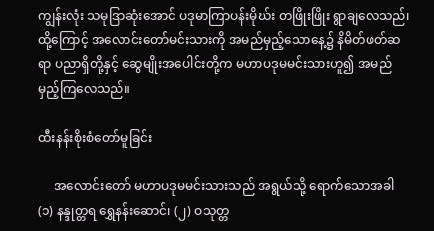ကျွန်းလုံး သမုဒြာဆုံးအောင် ပဒုမာကြာပန်းမိုဃ်း တဖြိုးဖြိုး ရွာချလေသည်၊ ထို့ကြောင့် အလောင်းတော်မင်းသားကို အမည်မှည့်သောနေ့၌ နိမိတ်ဖတ်ဆရာ ပညာရှိတို့နှင့် ဆွေမျိုးအပေါင်းတို့က မဟာပဒုမမင်းသားဟူ၍ အမည်မှည့်ကြလေသည်။

ထီးနန်းစိုးစံတော်မူခြင်း

     အလောင်းတော် မဟာပဒုမမင်းသားသည် အရွယ်သို့ ရောက်သောအခါ (၁) နန္ဒုတ္တရ ရွှေနန်းဆောင်၊ (၂) ဝသုတ္တ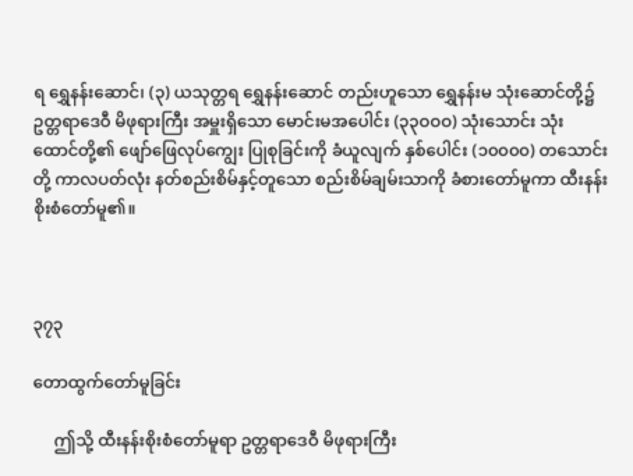ရ ရွှေနန်းဆောင်၊ (၃) ယသုတ္တရ ရွှေနန်းဆောင် တည်းဟူသော ရွှေနန်းမ သုံးဆောင်တို့၌ ဥတ္တရာဒေဝီ မိဖုရားကြီး အမှူးရှိသော မောင်းမအပေါင်း (၃၃ဝဝဝ) သုံးသောင်း သုံးထောင်တို့၏ ဖျော်ဖြေလုပ်ကျွေး ပြုစုခြင်းကို ခံယူလျက် နှစ်ပေါင်း (၁၀၀၀၀) တသောင်းတို့ ကာလပတ်လုံး နတ်စည်းစိမ်နှင့်တူသော စည်းစိမ်ချမ်းသာကို ခံစားတော်မူကာ ထီးနန်းစိုးစံတော်မူ၏။



၃၇၃

တောထွက်တော်မူခြင်း

     ဤသို့ ထီးနန်းစိုးစံတော်မူရာ ဥတ္တရာဒေဝီ မိဖုရားကြီး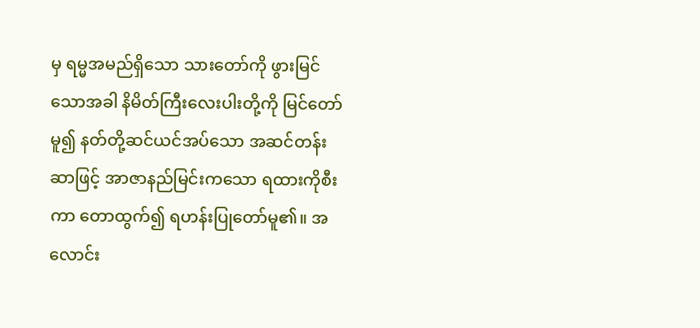မှ ရမ္မအမည်ရှိသော သားတော်ကို ဖွားမြင်သောအခါ နိမိတ်ကြီးလေးပါးတို့ကို မြင်တော်မူ၍ နတ်တို့ဆင်ယင်အပ်သော အဆင်တန်းဆာဖြင့် အာဇာနည်မြင်းကသော ရထားကိုစီးကာ တောထွက်၍ ရဟန်းပြုတော်မူ၏။ အလောင်း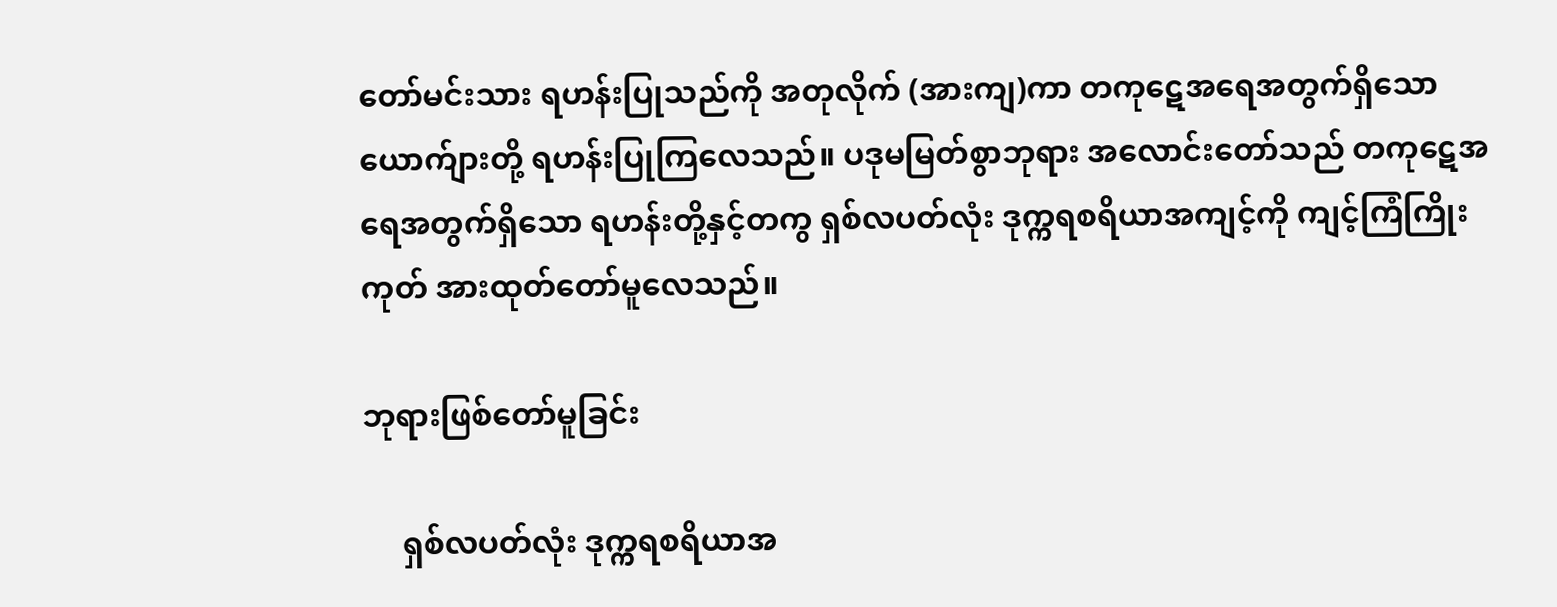တော်မင်းသား ရဟန်းပြုသည်ကို အတုလိုက် (အားကျ)ကာ တကုဋေအရေအတွက်ရှိသော ယောက်ျားတို့ ရဟန်းပြုကြလေသည်။ ပဒုမမြတ်စွာဘုရား အလောင်းတော်သည် တကုဋေအရေအတွက်ရှိသော ရဟန်းတို့နှင့်တကွ ရှစ်လပတ်လုံး ဒုက္ကရစရိယာအကျင့်ကို ကျင့်ကြံကြိုးကုတ် အားထုတ်တော်မူလေသည်။

ဘုရားဖြစ်တော်မူခြင်း

     ရှစ်လပတ်လုံး ဒုက္ကရစရိယာအ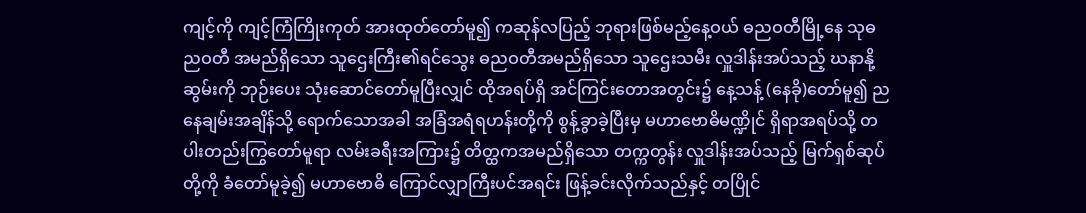ကျင့်ကို ကျင့်ကြံကြိုးကုတ် အားထုတ်တော်မူ၍ ကဆုန်လပြည့် ဘုရားဖြစ်မည့်နေ့ဝယ် ဓညဝတီမြို့နေ သုဓညဝတီ အမည်ရှိသော သူဌေးကြီး၏ရင်သွေး ဓညဝတီအမည်ရှိသော သူဌေးသမီး လှူဒါန်းအပ်သည့် ဃနာနို့ဆွမ်းကို ဘုဉ်းပေး သုံးဆောင်တော်မူပြီးလျှင် ထိုအရပ်ရှိ အင်ကြင်းတောအတွင်း၌ နေ့သန့် (နေခို)တော်မူ၍ ညနေချမ်းအချိန်သို့ ရောက်သောအခါ အခြံအရံရဟန်းတို့ကို စွန့်ခွာခဲ့ပြီးမှ မဟာဗောဓိမဏ္ဍိုင် ရှိရာအရပ်သို့ တပါးတည်းကြွတော်မူရာ လမ်းခရီးအကြား၌ တိတ္ထကအမည်ရှိသော တက္ကတွန်း လှူဒါန်းအပ်သည့် မြက်ရှစ်ဆုပ်တို့ကို ခံတော်မူခဲ့၍ မဟာဗောဓိ ကြောင်လျှာကြီးပင်အရင်း ဖြန့်ခင်းလိုက်သည်နှင့် တပြိုင်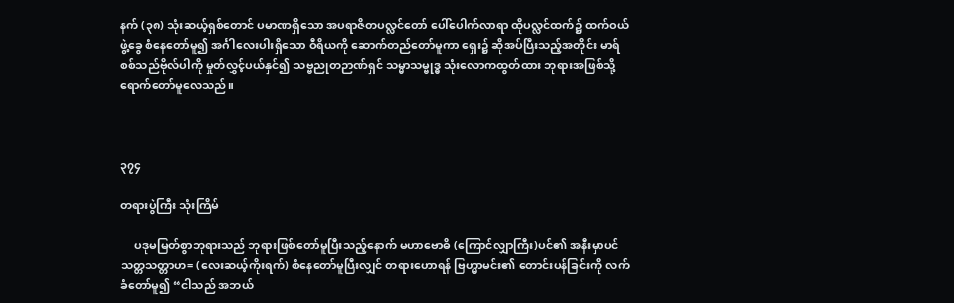နက် (၃၈) သုံးဆယ့်ရှစ်တောင် ပမာဏရှိသော အပရာဇိတပလ္လင်တော် ပေါ်ပေါက်လာရာ ထိုပလ္လင်ထက်၌ ထက်ဝယ်ဖွဲ့ခွေ စံနေတော်မူ၍ အင်္ဂါလေးပါးရှိသော ဝီရိယကို ဆောက်တည်တော်မူကာ ရှေး၌ ဆိုအပ်ပြီးသည့်အတိုင်း မာရ်စစ်သည်ဗိုလ်ပါကို မှုတ်လွှင့်ပယ်နှင်၍ သဗ္ဗညုတဉာဏ်ရှင် သမ္မာသမ္ဗုဒ္ဓ သုံးလောကထွတ်ထား ဘုရားအဖြစ်သို့ ရောက်တော်မူလေသည်။



၃၇၄

တရားပွဲကြီး သုံးကြိမ်

     ပဒုမမြတ်စွာဘုရားသည် ဘုရားဖြစ်တော်မူပြီးသည့်နောက် မဟာဗောဓိ (ကြောင်လျှာကြီး)ပင်၏ အနီးမှာပင် သတ္တသတ္တာဟ= (လေးဆယ့်ကိုးရက်) စံနေတော်မူပြီးလျှင် တရားဟောရန် ဗြဟ္မာမင်း၏ တောင်းပန်ခြင်းကို လက်ခံတော်မူ၍ “ငါသည် အဘယ်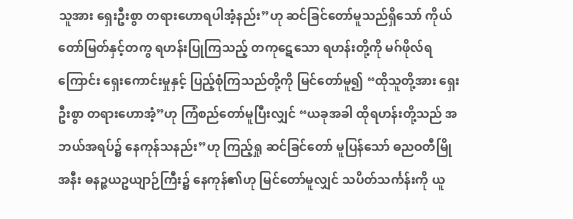သူအား ရှေးဦးစွာ တရားဟောရပါအံ့နည်း”ဟု ဆင်ခြင်တော်မူသည်ရှိသော် ကိုယ်တော်မြတ်နှင့်တကွ ရဟန်းပြုကြသည့် တကုဋေသော ရဟန်းတို့ကို မဂ်ဖိုလ်ရကြောင်း ရှေးကောင်းမှုနှင့် ပြည့်စုံကြသည်တို့ကို မြင်တော်မူ၍ “ထိုသူတို့အား ရှေးဦးစွာ တရားဟောအံ့”ဟု ကြံစည်တော်မူပြီးလျှင် “ယခုအခါ ထိုရဟန်းတို့သည် အဘယ်အရပ်၌ နေကုန်သနည်း”ဟု ကြည့်ရှု ဆင်ခြင်တော် မူပြန်သော် ဓညဝတီမြို အနီး ဓနဉ္ဇယဥယျာဉ်ကြီး၌ နေကုန်၏ဟု မြင်တော်မူလျှင် သပိတ်သင်္ကန်းကို ယူ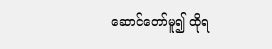ဆောင်တော်မူ၍ ထိုရ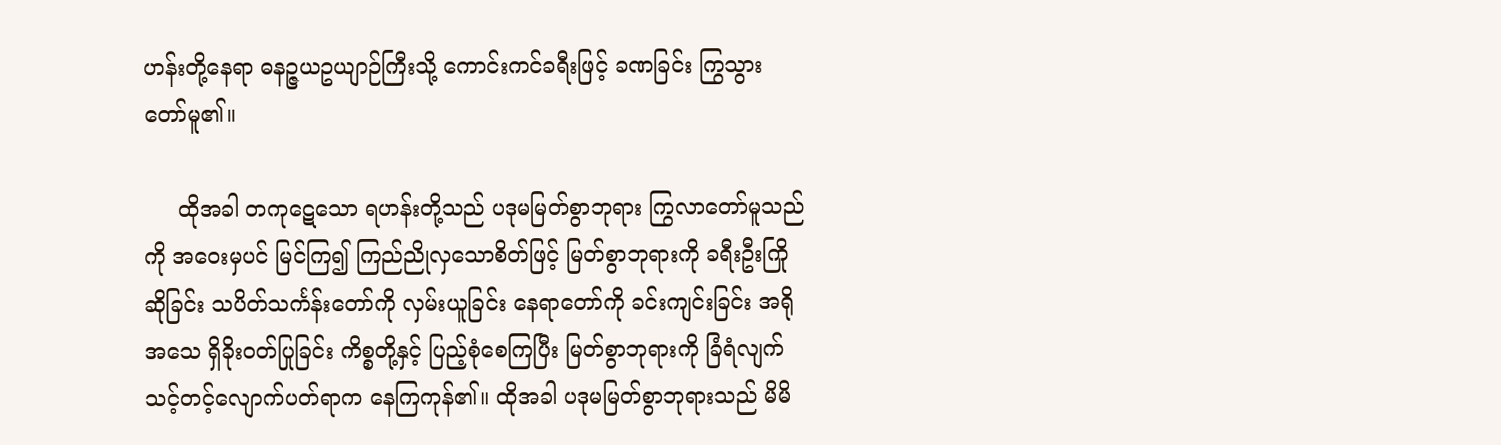ဟန်းတို့နေရာ ဓနဉ္ဇယဥယျာဉ်ကြီးသို့ ကောင်းကင်ခရီးဖြင့် ခဏခြင်း ကြွသွားတော်မူ၏။

     ထိုအခါ တကုဋေသော ရဟန်းတို့သည် ပဒုမမြတ်စွာဘုရား ကြွလာတော်မူသည်ကို အဝေးမှပင် မြင်ကြ၍ ကြည်ညိုလှသောစိတ်ဖြင့် မြတ်စွာဘုရားကို ခရီးဦးကြိုဆိုခြင်း သပိတ်သင်္ကန်းတော်ကို လှမ်းယူခြင်း နေရာတော်ကို ခင်းကျင်းခြင်း အရိုအသေ ရှိခိုးဝတ်ပြုခြင်း ကိစ္စတို့နှင့် ပြည့်စုံစေကြပြီး မြတ်စွာဘုရားကို ခြံရံလျက် သင့်တင့်လျောက်ပတ်ရာက နေကြကုန်၏။ ထိုအခါ ပဒုမမြတ်စွာဘုရားသည် မိမိ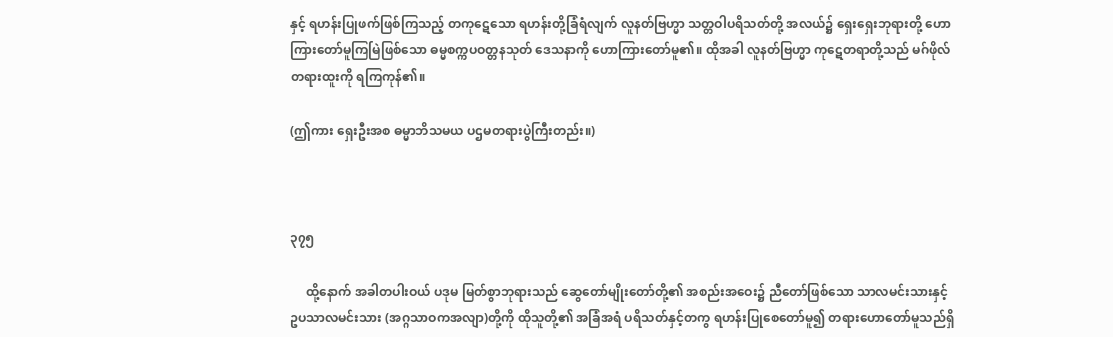နှင့် ရဟန်းပြုဖက်ဖြစ်ကြသည့် တကုဋေသော ရဟန်းတို့ခြံရံလျက် လူနတ်ဗြဟ္မာ သတ္တဝါပရိသတ်တို့ အလယ်၌ ရှေးရှေးဘုရားတို့ ဟောကြားတော်မူကြမြဲဖြစ်သော ဓမ္မစက္ကပဝတ္တနသုတ် ဒေသနာကို ဟောကြားတော်မူ၏။ ထိုအခါ လူနတ်ဗြဟ္မာ ကုဋေတရာတို့သည် မဂ်ဖိုလ်တရားထူးကို ရကြကုန်၏။

(ဤကား ရှေးဦးအစ ဓမ္မာဘိသမယ ပဌမတရားပွဲကြီးတည်း။)



၃၇၅

     ထို့နောက် အခါတပါးဝယ် ပဒုမ မြတ်စွာဘုရားသည် ဆွေတော်မျိုးတော်တို့၏ အစည်းအဝေး၌ ညီတော်ဖြစ်သော သာလမင်းသားနှင့် ဥပသာလမင်းသား (အဂ္ဂသာဝကအလျာ)တို့ကို ထိုသူတို့၏ အခြံအရံ ပရိသတ်နှင့်တကွ ရဟန်းပြုစေတော်မူ၍ တရားဟောတော်မူသည်ရှိ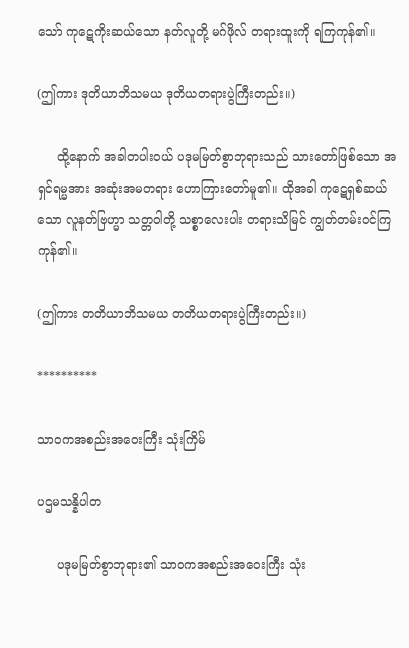သော် ကုဋေကိုးဆယ်သော နတ်လူတို့ မဂ်ဖိုလ် တရားထူးကို ရကြကုန်၏။

(ဤကား ဒုတိယာဘိသမယ ဒုတိယတရားပွဲကြီးတည်း။)

     ထို့နောက် အခါတပါးဝယ် ပဒုမမြတ်စွာဘုရားသည် သားတော်ဖြစ်သော အရှင်ရမ္မအား အဆုံးအမတရား ဟောကြားတော်မူ၏။ ထိုအခါ ကုဋေရှစ်ဆယ်သော လူနတ်ဗြဟ္မာ သတ္တဝါတို့ သစ္စာလေးပါး တရားသိမြင် ကျွတ်တမ်းဝင်ကြကုန်၏။

(ဤကား တတိယာဘိသမယ တတိယတရားပွဲကြီးတည်း။)

**********

သာဝကအစည်းအဝေးကြီး သုံးကြိမ်

ပဌမသန္နိပါတ

     ပဒုမမြတ်စွာဘုရား၏ သာဝကအစည်းအဝေးကြီး သုံး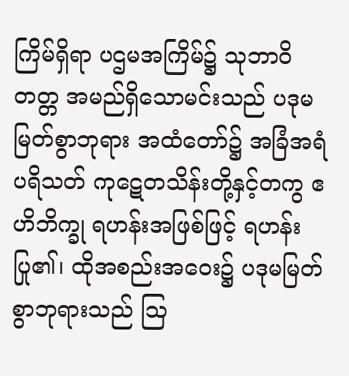ကြိမ်ရှိရာ ပဌမအကြိမ်၌ သုဘာဝိတတ္တ အမည်ရှိသောမင်းသည် ပဒုမမြတ်စွာဘုရား အထံတော်၌ အခြံအရံပရိသတ် ကုဋေတသိန်းတို့နှင့်တကွ ဧဟိဘိက္ခု ရဟန်းအဖြစ်ဖြင့် ရဟန်းပြု၏၊ ထိုအစည်းအဝေး၌ ပဒုမမြတ်စွာဘုရားသည် ဩ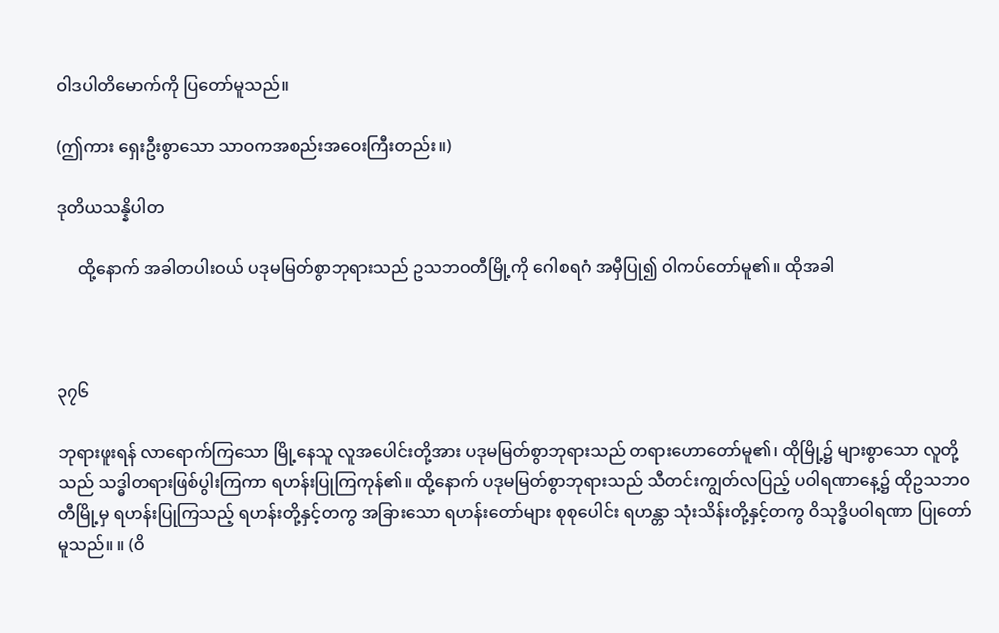ဝါဒပါတိမောက်ကို ပြတော်မူသည်။

(ဤကား ရှေးဦးစွာသော သာဝကအစည်းအဝေးကြီးတည်း။)

ဒုတိယသန္နိပါတ

     ထို့နောက် အခါတပါးဝယ် ပဒုမမြတ်စွာဘုရားသည် ဥသဘဝတီမြို့ကို ဂေါစရဂံ အမှီပြု၍ ဝါကပ်တော်မူ၏။ ထိုအခါ



၃၇၆

ဘုရားဖူးရန် လာရောက်ကြသော မြို့နေသူ လူအပေါင်းတို့အား ပဒုမမြတ်စွာဘုရားသည် တရားဟောတော်မူ၏၊ ထိုမြို့၌ များစွာသော လူတို့သည် သဒ္ဓါတရားဖြစ်ပွါးကြကာ ရဟန်းပြုကြကုန်၏။ ထို့နောက် ပဒုမမြတ်စွာဘုရားသည် သီတင်းကျွတ်လပြည့် ပဝါရဏာနေ့၌ ထိုဥသဘ၀တီမြို့မှ ရဟန်းပြုကြသည့် ရဟန်းတို့နှင့်တကွ အခြားသော ရဟန်းတော်များ စုစုပေါင်း ရဟန္တာ သုံးသိန်းတို့နှင့်တကွ ဝိသုဒ္ဓိပဝါရဏာ ပြုတော်မူသည်။ ။ (ဝိ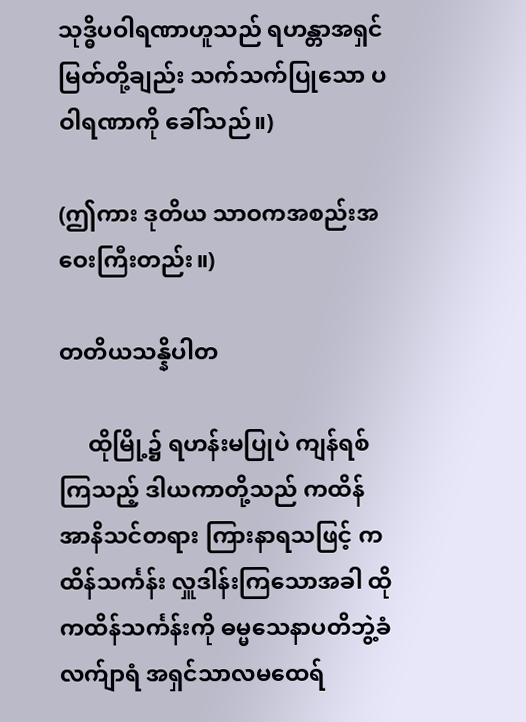သုဒ္ဓိပဝါရဏာဟူသည် ရဟန္တာအရှင်မြတ်တို့ချည်း သက်သက်ပြုသော ပဝါရဏာကို ခေါ်သည်။)

(ဤကား ဒုတိယ သာဝကအစည်းအဝေးကြီးတည်း။)

တတိယသန္နိပါတ

     ထိုမြို့၌ ရဟန်းမပြုပဲ ကျန်ရစ်ကြသည့် ဒါယကာတို့သည် ကထိန်အာနိသင်တရား ကြားနာရသဖြင့် ကထိန်သင်္ကန်း လှူဒါန်းကြသောအခါ ထိုကထိန်သင်္ကန်းကို ဓမ္မသေနာပတိဘွဲ့ခံ လက်ျာရံ အရှင်သာလမထေရ်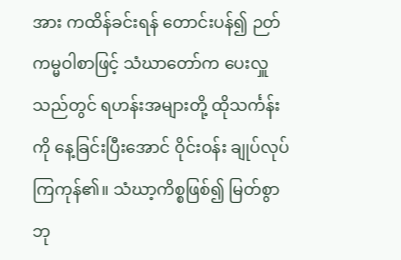အား ကထိန်ခင်းရန် တောင်းပန်၍ ဉတ်ကမ္မဝါစာဖြင့် သံဃာတော်က ပေးလှူသည်တွင် ရဟန်းအများတို့ ထိုသင်္ကန်းကို နေ့ခြင်းပြီးအောင် ဝိုင်းဝန်း ချုပ်လုပ်ကြကုန်၏။ သံဃာ့ကိစ္စဖြစ်၍ မြတ်စွာဘု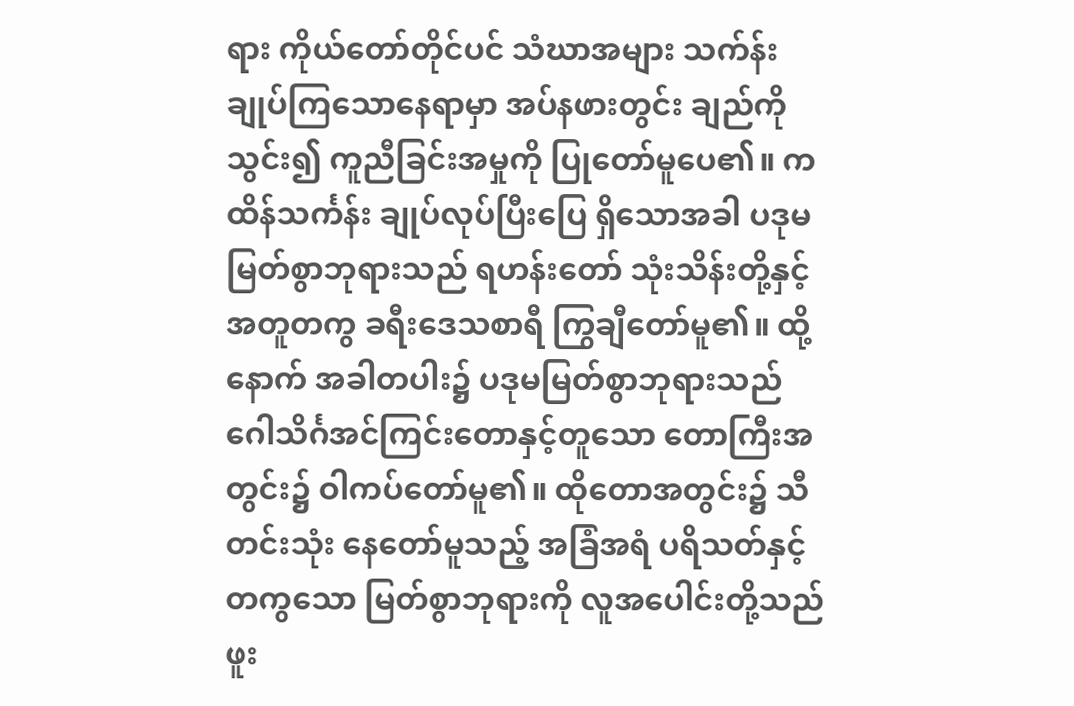ရား ကိုယ်တော်တိုင်ပင် သံဃာအများ သက်န်းချုပ်ကြသောနေရာမှာ အပ်နဖားတွင်း ချည်ကိုသွင်း၍ ကူညီခြင်းအမှုကို ပြုတော်မူပေ၏။ ကထိန်သင်္ကန်း ချုပ်လုပ်ပြီးပြေ ရှိသောအခါ ပဒုမမြတ်စွာဘုရားသည် ရဟန်းတော် သုံးသိန်းတို့နှင့် အတူတကွ ခရီးဒေသစာရီ ကြွချီတော်မူ၏။ ထို့နောက် အခါတပါး၌ ပဒုမမြတ်စွာဘုရားသည် ဂေါသိင်္ဂအင်ကြင်းတောနှင့်တူသော တောကြီးအတွင်း၌ ဝါကပ်တော်မူ၏။ ထိုတောအတွင်း၌ သီတင်းသုံး နေတော်မူသည့် အခြံအရံ ပရိသတ်နှင့်တကွသော မြတ်စွာဘုရားကို လူအပေါင်းတို့သည် ဖူး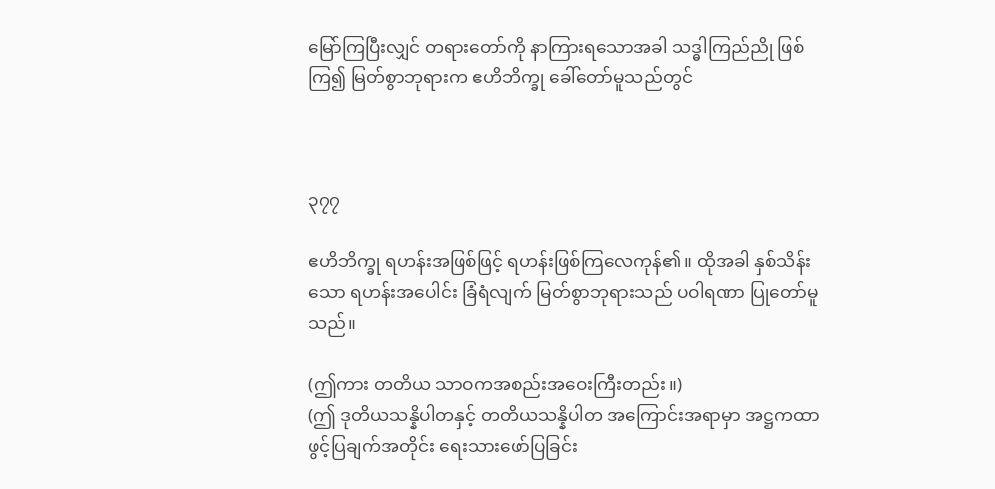မြော်ကြပြီးလျှင် တရားတော်ကို နာကြားရသောအခါ သဒ္ဓါကြည်ညို ဖြစ်ကြ၍ မြတ်စွာဘုရားက ဧဟိဘိက္ခု ခေါ်တော်မူသည်တွင်



၃၇၇

ဧဟိဘိက္ခု ရဟန်းအဖြစ်ဖြင့် ရဟန်းဖြစ်ကြလေကုန်၏။ ထိုအခါ နှစ်သိန်းသော ရဟန်းအပေါင်း ခြံရံလျက် မြတ်စွာဘုရားသည် ပဝါရဏာ ပြုတော်မူသည်။

(ဤကား တတိယ သာဝကအစည်းအဝေးကြီးတည်း။)
(ဤ ဒုတိယသန္နိပါတနှင့် တတိယသန္နိပါတ အကြောင်းအရာမှာ အဋ္ဌကထာဖွင့်ပြချက်အတိုင်း ရေးသားဖော်ပြခြင်း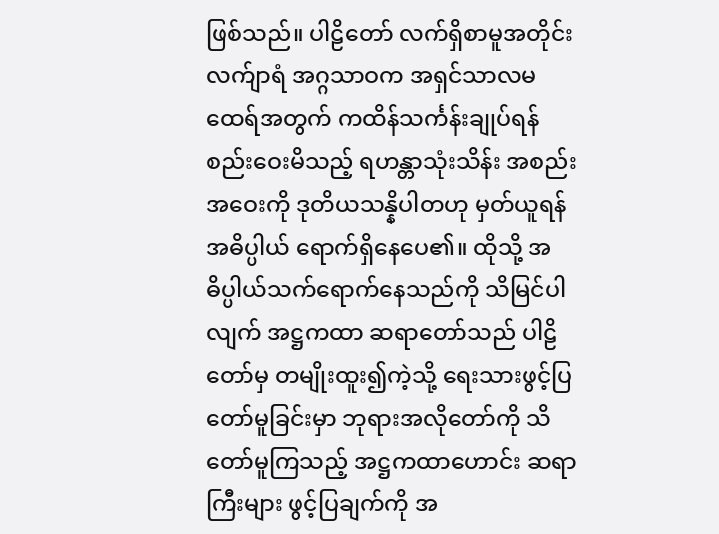ဖြစ်သည်။ ပါဠိတော် လက်ရှိစာမူအတိုင်း လက်ျာရံ အဂ္ဂသာဝက အရှင်သာလမထေရ်အတွက် ကထိန်သင်္ကန်းချုပ်ရန် စည်းဝေးမိသည့် ရဟန္တာသုံးသိန်း အစည်းအဝေးကို ဒုတိယသန္နိပါတဟု မှတ်ယူရန် အဓိပ္ပါယ် ရောက်ရှိနေပေ၏။ ထိုသို့ အဓိပ္ပါယ်သက်ရောက်နေသည်ကို သိမြင်ပါလျက် အဋ္ဌကထာ ဆရာတော်သည် ပါဠိတော်မှ တမျိုးထူး၍ကဲ့သို့ ရေးသားဖွင့်ပြတော်မူခြင်းမှာ ဘုရားအလိုတော်ကို သိတော်မူကြသည့် အဋ္ဌကထာဟောင်း ဆရာကြီးများ ဖွင့်ပြချက်ကို အ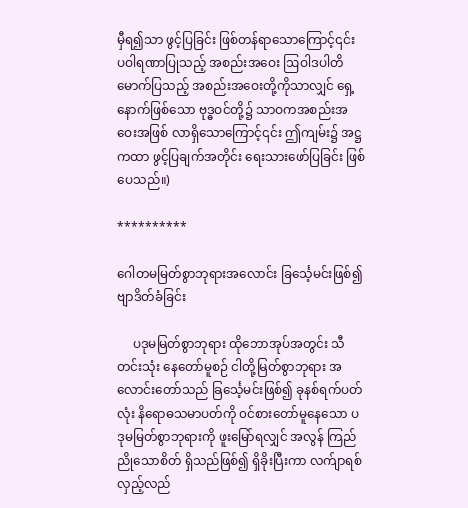မှီရ၍သာ ဖွင့်ပြခြင်း ဖြစ်တန်ရာသောကြောင့်၎င်း ပဝါရဏာပြုသည့် အစည်းအဝေး ဩဝါဒပါတိမောက်ပြသည့် အစည်းအဝေးတို့ကိုသာလျှင် ရှေ့နောက်ဖြစ်သော ဗုဒ္ဓဝင်တို့၌ သာဝကအစည်းအဝေးအဖြစ် လာရှိသောကြောင့်၎င်း ဤကျမ်း၌ အဋ္ဌကထာ ဖွင့်ပြချက်အတိုင်း ရေးသားဖော်ပြခြင်း ဖြစ်ပေသည်။)

**********

ဂေါတမမြတ်စွာဘုရားအလောင်း ခြင်္သေ့မင်းဖြစ်၍ ဗျာဒိတ်ခံခြင်း

     ပဒုမမြတ်စွာဘုရား ထိုဘောအုပ်အတွင်း သီတင်းသုံး နေတော်မူစဉ် ငါတို့မြတ်စွာဘုရား အလောင်းတော်သည် ခြင်္သေ့မင်းဖြစ်၍ ခုနစ်ရက်ပတ်လုံး နိရောဓသမာပတ်ကို ၀င်စားတော်မူနေသော ပဒုမမြတ်စွာဘုရားကို ဖူးမြော်ရလျှင် အလွန် ကြည်ညိုသောစိတ် ရှိသည်ဖြစ်၍ ရှိခိုးပြီးကာ လက်ျာရစ်လှည့်လည်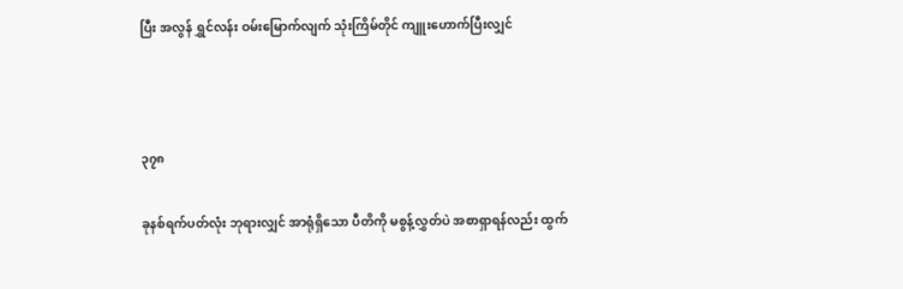ပြီး အလွန် ရွှင်လန်း ဝမ်းမြောက်လျက် သုံးကြိမ်တိုင် ကျူးဟောက်ပြီးလျှင်



၃၇၈

ခုနစ်ရက်ပတ်လုံး ဘုရားလျှင် အာရုံရှိသော ပီတိကို မစွန့်လွှတ်ပဲ အစာရှာရန်လည်း ထွက်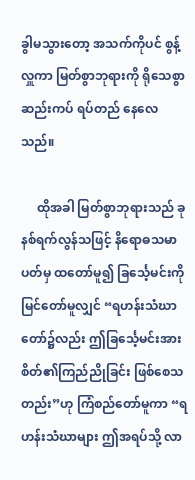ခွါမသွားတော့ အသက်ကိုပင် စွန့်လှူကာ မြတ်စွာဘုရားကို ရိုသေစွာ ဆည်းကပ် ရပ်တည် နေလေသည်။

     ထိုအခါ မြတ်စွာဘုရားသည် ခုနစ်ရက်လွန်သဖြင့် နိရောဓသမာပတ်မှ ထတော်မူ၍ ခြင်္သေ့မင်းကို မြင်တော်မူလျှင် “ရဟန်းသံဃာတော်၌လည်း ဤခြင်္သေ့မင်းအား စိတ်၏ကြည်ညိုခြင်း ဖြစ်စေသတည်း”ဟု ကြံစည်တော်မူကာ “ရဟန်းသံဃာများ ဤအရပ်သို့ လာ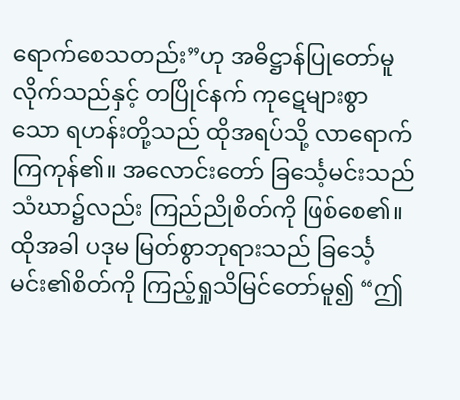ရောက်စေသတည်း”ဟု အဓိဋ္ဌာန်ပြုတော်မူလိုက်သည်နှင့် တပြိုင်နက် ကုဋေများစွာသော ရဟန်းတို့သည် ထိုအရပ်သို့ လာရောက်ကြကုန်၏။ အလောင်းတော် ခြင်္သေ့မင်းသည် သံဃာ၌လည်း ကြည်ညိုစိတ်ကို ဖြစ်စေ၏။ ထိုအခါ ပဒုမ မြတ်စွာဘုရားသည် ခြင်္သေ့မင်း၏စိတ်ကို ကြည့်ရှုသိမြင်တော်မူ၍ “ဤ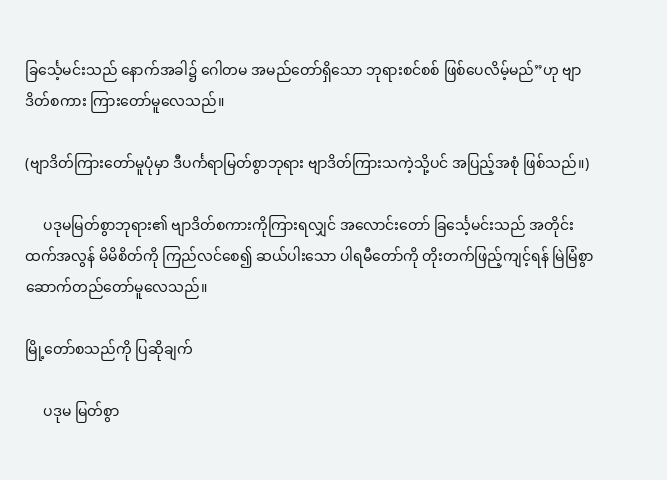ခြင်္သေ့မင်းသည် နောက်အခါ၌ ဂေါတမ အမည်တော်ရှိသော ဘုရားစင်စစ် ဖြစ်ပေလိမ့်မည်”ဟု ဗျာဒိတ်စကား ကြားတော်မူလေသည်။

(ဗျာဒိတ်ကြားတော်မူပုံမှာ ဒီပင်္ကရာမြတ်စွာဘုရား ဗျာဒိတ်ကြားသကဲ့သို့ပင် အပြည့်အစုံ ဖြစ်သည်။)

     ပဒုမမြတ်စွာဘုရား၏ ဗျာဒိတ်စကားကိုကြားရလျှင် အလောင်းတော် ခြင်္သေ့မင်းသည် အတိုင်းထက်အလွန် မိမိစိတ်ကို ကြည်လင်စေ၍ ဆယ်ပါးသော ပါရမီတော်ကို တိုးတက်ဖြည့်ကျင့်ရန် မြဲမြံစွာ ဆောက်တည်တော်မူလေသည်။

မြို့တော်စသည်ကို ပြဆိုချက်

     ပဒုမ မြတ်စွာ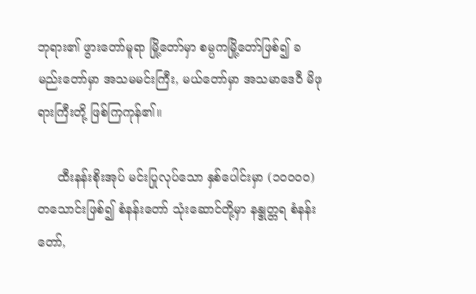ဘုရား၏ ဖွားတော်မူရာ မြို့တော်မှာ စမ္ပကမြို့တော်ဖြစ်၍ ခမည်းတော်မှာ အသမမင်းကြီး, မယ်တော်မှာ အသမာဒေဝီ မိဖုရားကြီးတို့ ဖြစ်ကြကုန်၏။

     ထီးနန်းစိုးအုပ် မင်းပြုလုပ်သော နှစ်ပေါင်းမှာ (၁၀၀၀၀) တသောင်းဖြစ်၍ စံနန်းတော် သုံးဆောင်တို့မှာ နန္ဒုတ္တရ စံနန်းတော်,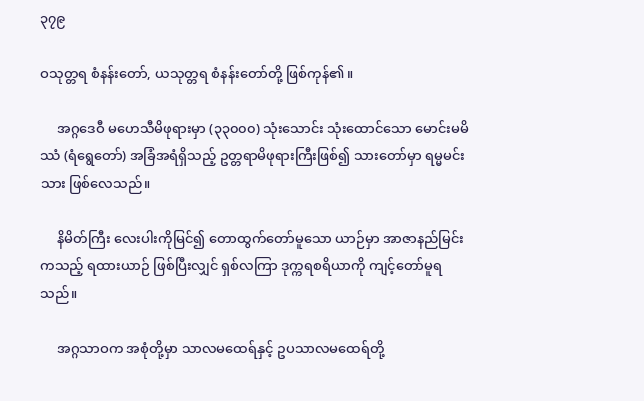၃၇၉

ဝသုတ္တရ စံနန်းတော်, ယသုတ္တရ စံနန်းတော်တို့ ဖြစ်ကုန်၏။

     အဂ္ဂဒေဝီ မဟေသီမိဖုရားမှာ (၃၃၀၀၀) သုံးသောင်း သုံးထောင်သော မောင်းမမိဿံ (ရံရွေတော်) အခြံအရံရှိသည့် ဥတ္တရာမိဖုရားကြီးဖြစ်၍ သားတော်မှာ ရမ္မမင်းသား ဖြစ်လေသည်။

     နိမိတ်ကြီး လေးပါးကိုမြင်၍ တောထွက်တော်မူသော ယာဉ်မှာ အာဇာနည်မြင်းကသည့် ရထားယာဉ် ဖြစ်ပြီးလျှင် ရှစ်လကြာ ဒုက္ကရစရိယာကို ကျင့်တော်မူရသည်။

     အဂ္ဂသာဝက အစုံတို့မှာ သာလမထေရ်နှင့် ဥပသာလမထေရ်တို့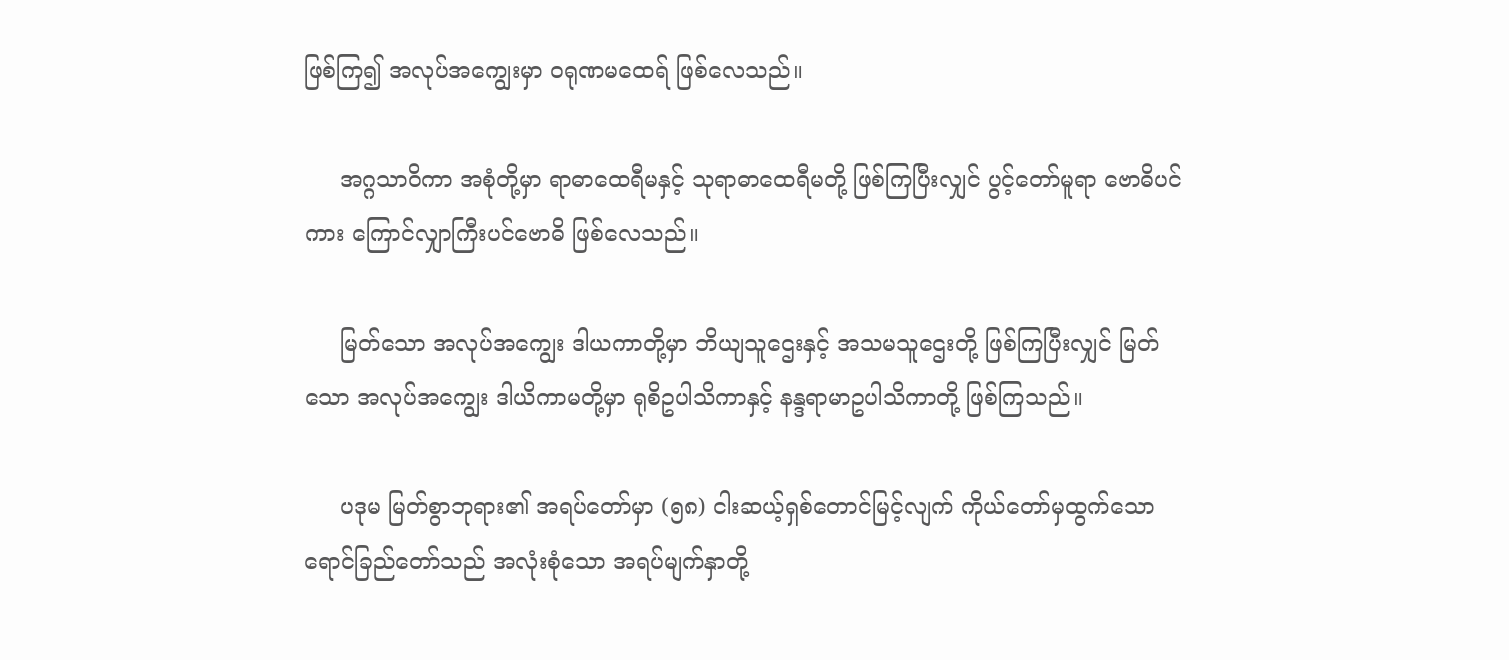ဖြစ်ကြ၍ အလုပ်အကျွေးမှာ ဝရုဏမထေရ် ဖြစ်လေသည်။

     အဂ္ဂသာဝိကာ အစုံတို့မှာ ရာဓာထေရီမနှင့် သုရာဓာထေရီမတို့ ဖြစ်ကြပြီးလျှင် ပွင့်တော်မူရာ ဗောဓိပင်ကား ကြောင်လျှာကြီးပင်ဗောဓိ ဖြစ်လေသည်။

     မြတ်သော အလုပ်အကျွေး ဒါယကာတို့မှာ ဘိယျသူဌေးနှင့် အသမသူဌေးတို့ ဖြစ်ကြပြီးလျှင် မြတ်သော အလုပ်အကျွေး ဒါယိကာမတို့မှာ ရုစိဥပါသိကာနှင့် နန္ဒရာမာဥပါသိကာတို့ ဖြစ်ကြသည်။

     ပဒုမ မြတ်စွာဘုရား၏ အရပ်တော်မှာ (၅၈) ငါးဆယ့်ရှစ်တောင်မြင့်လျက် ကိုယ်တော်မှထွက်သော ရောင်ခြည်တော်သည် အလုံးစုံသော အရပ်မျက်နှာတို့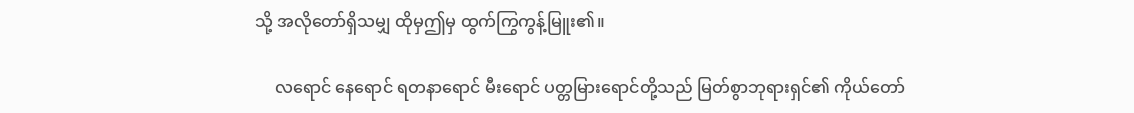သို့ အလိုတော်ရှိသမျှ ထိုမှဤမှ ထွက်ကြွကွန့်မြူး၏။

     လရောင် နေရောင် ရတနာရောင် မီးရောင် ပတ္တမြားရောင်တို့သည် မြတ်စွာဘုရားရှင်၏ ကိုယ်တော်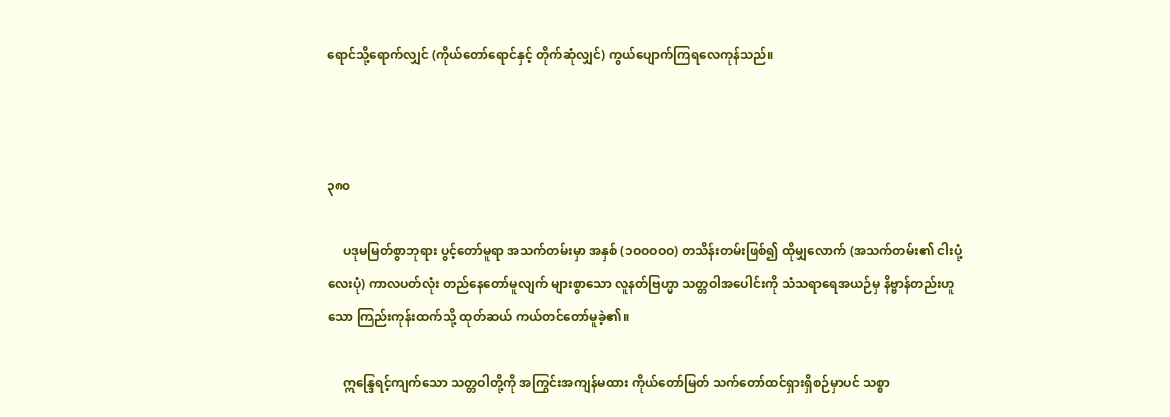ရောင်သို့ရောက်လျှင် (ကိုယ်တော်ရောင်နှင့် တိုက်ဆုံလျှင်) ကွယ်ပျောက်ကြရလေကုန်သည်။



၃၈၀

     ပဒုမမြတ်စွာဘုရား ပွင့်တော်မူရာ အသက်တမ်းမှာ အနှစ် (၁ဝဝဝဝဝ) တသိန်းတမ်းဖြစ်၍ ထိုမျှလောက် (အသက်တမ်း၏ ငါးပုံ့ လေးပုံ) ကာလပတ်လုံး တည်နေတော်မူလျက် များစွာသော လူနတ်ဗြဟ္မာ သတ္တဝါအပေါင်းကို သံသရာရေအယဉ်မှ နိဗ္ဗာန်တည်းဟူသော ကြည်းကုန်းထက်သို့ ထုတ်ဆယ် ကယ်တင်တော်မူခဲ့၏။

     ဣန္ဒြေရင့်ကျက်သော သတ္တဝါတို့ကို အကြွင်းအကျန်မထား ကိုယ်တော်မြတ် သက်တော်ထင်ရှားရှိစဉ်မှာပင် သစ္စာ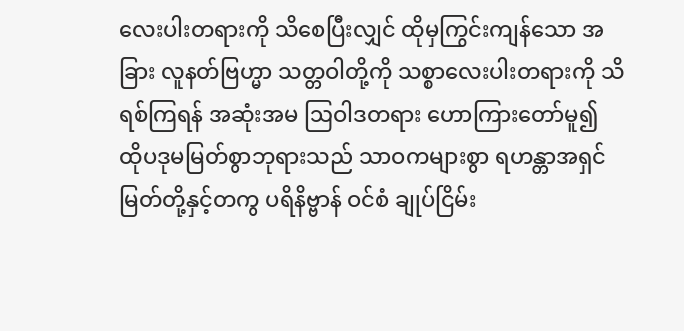လေးပါးတရားကို သိစေပြီးလျှင် ထိုမှကြွင်းကျန်သော အခြား လူနတ်ဗြဟ္မာ သတ္တဝါတို့ကို သစ္စာလေးပါးတရားကို သိရစ်ကြရန် အဆုံးအမ ဩဝါဒတရား ဟောကြားတော်မူ၍ ထိုပဒုမမြတ်စွာဘုရားသည် သာဝကများစွာ ရဟန္တာအရှင်မြတ်တို့နှင့်တကွ ပရိနိဗ္ဗာန် ဝင်စံ ချုပ်ငြိမ်း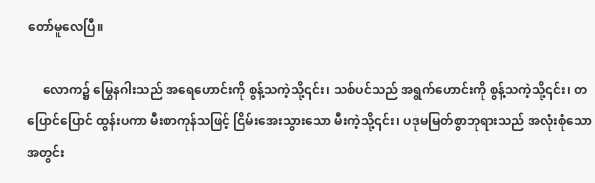တော်မူလေပြီ။

     လောက၌ မြွေနဂါးသည် အရေဟောင်းကို စွန့်သကဲ့သို့၎င်း၊ သစ်ပင်သည် အရွက်ဟောင်းကို စွန့်သကဲ့သို့၎င်း၊ တပြောင်ပြောင် ထွန်းပကာ မီးစာကုန်သဖြင့် ငြိမ်းအေးသွားသော မီးကဲ့သို့၎င်း၊ ပဒုမမြတ်စွာဘုရားသည် အလုံးစုံသော အတွင်း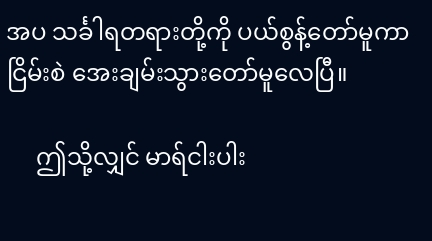အပ သင်္ခါရတရားတို့ကို ပယ်စွန့်တော်မူကာ ငြိမ်းစဲ အေးချမ်းသွားတော်မူလေပြီ။

     ဤသို့လျှင် မာရ်ငါးပါး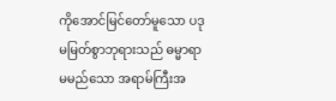ကိုအောင်မြင်တော်မူသော ပဒုမမြတ်စွာဘုရားသည် ဓမ္မာရာမမည်သော အရာမ်ကြီးအ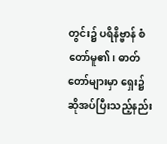တွင်း၌ ပရိနိဗ္ဗာန် စံတော်မူ၏၊ ဓာတ်တော်များမှာ ရှေး၌ ဆိုအပ်ပြီးသည့်နည်း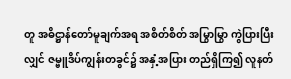တူ အဓိဋ္ဌာန်တော်မူချက်အရ အစိတ်စိတ် အမြွာမြွာ ကွဲပြားပြီးလျှင် ဇမ္ဗူဒိပ်ကျွန်းတခွင်၌ အနှံ့အပြား တည်ရှိကြ၍ လူနတ်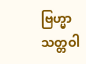ဗြဟ္မာ သတ္တဝါ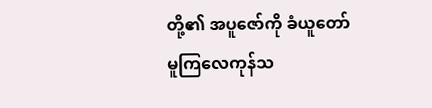တို့၏ အပူဇော်ကို ခံယူတော်မူကြလေကုန်သ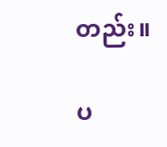တည်း။

ပ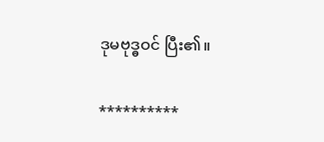ဒုမဗုဒ္ဓဝင် ပြီး၏။

**********